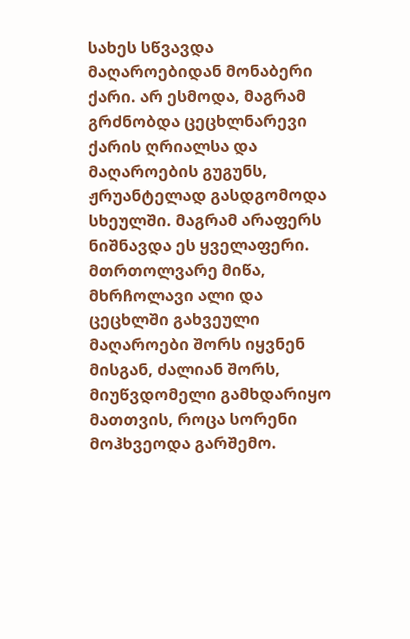სახეს სწვავდა მაღაროებიდან მონაბერი ქარი. არ ესმოდა, მაგრამ გრძნობდა ცეცხლნარევი ქარის ღრიალსა და მაღაროების გუგუნს, ჟრუანტელად გასდგომოდა სხეულში. მაგრამ არაფერს ნიშნავდა ეს ყველაფერი. მთრთოლვარე მიწა, მხრჩოლავი ალი და ცეცხლში გახვეული მაღაროები შორს იყვნენ მისგან, ძალიან შორს, მიუწვდომელი გამხდარიყო მათთვის, როცა სორენი მოჰხვეოდა გარშემო.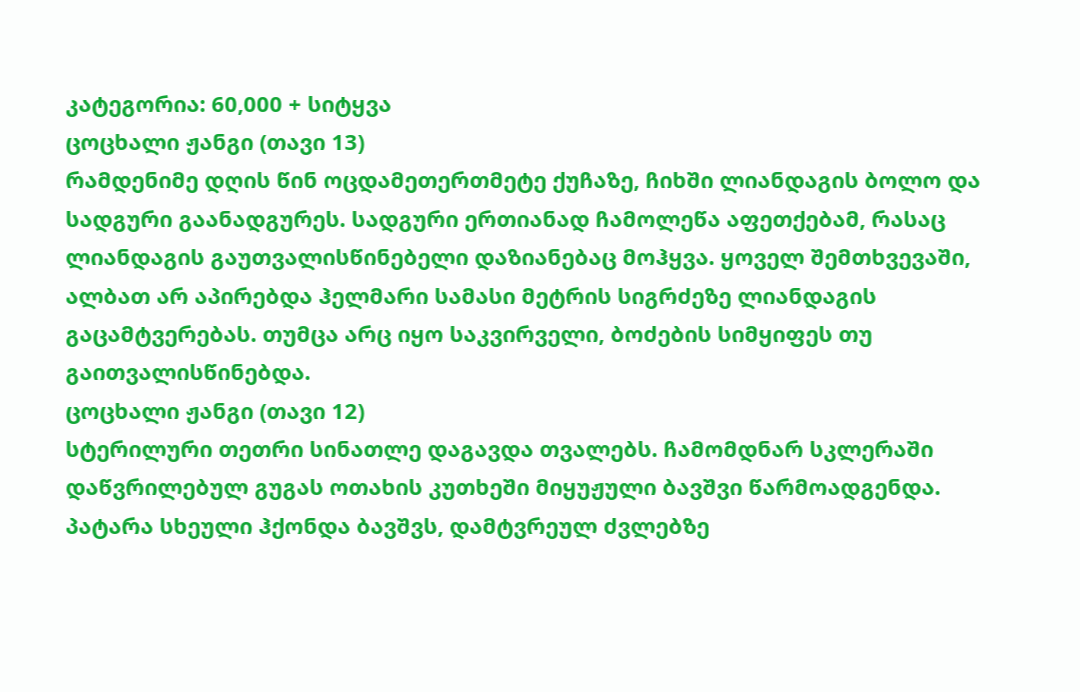კატეგორია: 60,000 + სიტყვა
ცოცხალი ჟანგი (თავი 13)
რამდენიმე დღის წინ ოცდამეთერთმეტე ქუჩაზე, ჩიხში ლიანდაგის ბოლო და სადგური გაანადგურეს. სადგური ერთიანად ჩამოლეწა აფეთქებამ, რასაც ლიანდაგის გაუთვალისწინებელი დაზიანებაც მოჰყვა. ყოველ შემთხვევაში, ალბათ არ აპირებდა ჰელმარი სამასი მეტრის სიგრძეზე ლიანდაგის გაცამტვერებას. თუმცა არც იყო საკვირველი, ბოძების სიმყიფეს თუ გაითვალისწინებდა.
ცოცხალი ჟანგი (თავი 12)
სტერილური თეთრი სინათლე დაგავდა თვალებს. ჩამომდნარ სკლერაში დაწვრილებულ გუგას ოთახის კუთხეში მიყუჟული ბავშვი წარმოადგენდა. პატარა სხეული ჰქონდა ბავშვს, დამტვრეულ ძვლებზე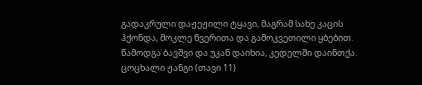გადაკრული დაჟეჟილი ტყავი, მაგრამ სახე კაცის ჰქონდა, მოკლე წვერითა და გამოკვეთილი ყბებით. წამოდგა ბავშვი და უკან დაიხია, კედელში დაინთქა.
ცოცხალი ჟანგი (თავი 11)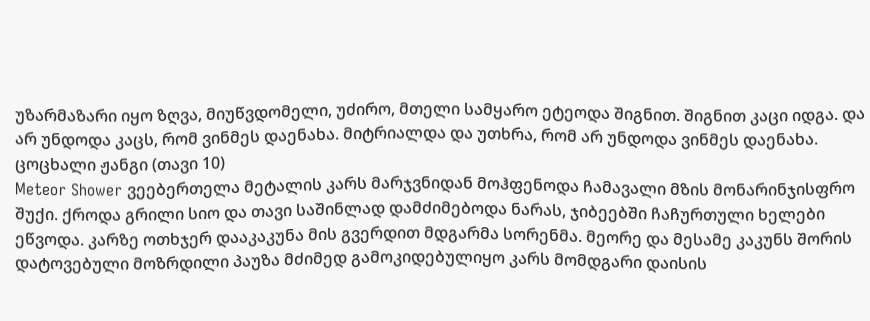უზარმაზარი იყო ზღვა, მიუწვდომელი, უძირო, მთელი სამყარო ეტეოდა შიგნით. შიგნით კაცი იდგა. და არ უნდოდა კაცს, რომ ვინმეს დაენახა. მიტრიალდა და უთხრა, რომ არ უნდოდა ვინმეს დაენახა.
ცოცხალი ჟანგი (თავი 10)
Meteor Shower ვეებერთელა მეტალის კარს მარჯვნიდან მოჰფენოდა ჩამავალი მზის მონარინჯისფრო შუქი. ქროდა გრილი სიო და თავი საშინლად დამძიმებოდა ნარას, ჯიბეებში ჩაჩურთული ხელები ეწვოდა. კარზე ოთხჯერ დააკაკუნა მის გვერდით მდგარმა სორენმა. მეორე და მესამე კაკუნს შორის დატოვებული მოზრდილი პაუზა მძიმედ გამოკიდებულიყო კარს მომდგარი დაისის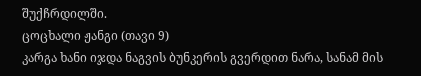შუქჩრდილში.
ცოცხალი ჟანგი (თავი 9)
კარგა ხანი იჯდა ნაგვის ბუნკერის გვერდით ნარა, სანამ მის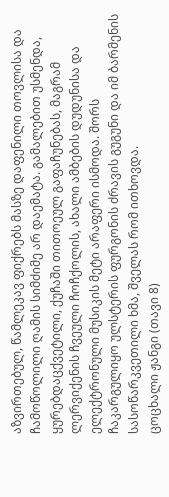აზვირთებულ, წამლეკავ ფიქრებს მასზე დაფენილი თოვლისა და ჩამოწოლილი ღამის სიმძიმე არ დაემატა. გამალებით უსმენდა, ყურებდაცქვეტილი, ქუჩაში თითოეულ გაფაჩუნებას, მაგრამ ლერვიქენის ჩვეული ჩოჩქოლის, ახალი ამბების დუდუნისა და ელექტრონული მუსიკის მეტი არაფერი ისმოდა. შორს ჩაკარგულიყო ულსტერის ფურგონის ძრავის გუგუნი და იმ ბარმენის სასოწარკვეთილი ხმა, შველას რომ ითხოვდა.
ცოცხალი ჟანგი (თავი 8)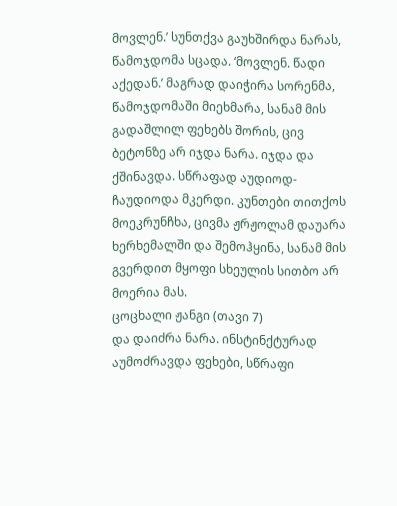მოვლენ.’ სუნთქვა გაუხშირდა ნარას, წამოჯდომა სცადა. ‘მოვლენ. წადი აქედან.’ მაგრად დაიჭირა სორენმა, წამოჯდომაში მიეხმარა, სანამ მის გადაშლილ ფეხებს შორის, ცივ ბეტონზე არ იჯდა ნარა. იჯდა და ქშინავდა. სწრაფად აუდიოდ-ჩაუდიოდა მკერდი. კუნთები თითქოს მოეკრუნჩხა, ცივმა ჟრჟოლამ დაუარა ხერხემალში და შემოჰყინა, სანამ მის გვერდით მყოფი სხეულის სითბო არ მოერია მას.
ცოცხალი ჟანგი (თავი 7)
და დაიძრა ნარა. ინსტინქტურად აუმოძრავდა ფეხები, სწრაფი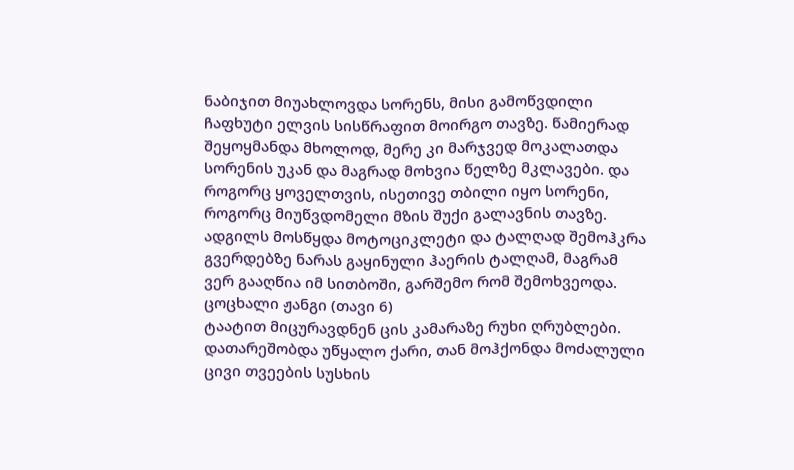ნაბიჯით მიუახლოვდა სორენს, მისი გამოწვდილი ჩაფხუტი ელვის სისწრაფით მოირგო თავზე. წამიერად შეყოყმანდა მხოლოდ, მერე კი მარჯვედ მოკალათდა სორენის უკან და მაგრად მოხვია წელზე მკლავები. და როგორც ყოველთვის, ისეთივე თბილი იყო სორენი, როგორც მიუწვდომელი მზის შუქი გალავნის თავზე. ადგილს მოსწყდა მოტოციკლეტი და ტალღად შემოჰკრა გვერდებზე ნარას გაყინული ჰაერის ტალღამ, მაგრამ ვერ გააღწია იმ სითბოში, გარშემო რომ შემოხვეოდა.
ცოცხალი ჟანგი (თავი 6)
ტაატით მიცურავდნენ ცის კამარაზე რუხი ღრუბლები. დათარეშობდა უწყალო ქარი, თან მოჰქონდა მოძალული ცივი თვეების სუსხის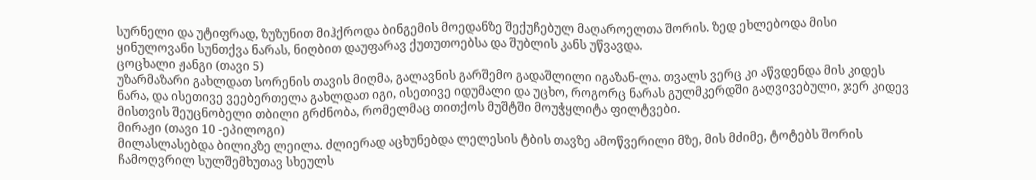სურნელი და უტიფრად, ზუზუნით მიჰქროდა ბინგემის მოედანზე შექუჩებულ მაღაროელთა შორის. ზედ ეხლებოდა მისი ყინულოვანი სუნთქვა ნარას, ნიღბით დაუფარავ ქუთუთოებსა და შუბლის კანს უწვავდა.
ცოცხალი ჟანგი (თავი 5)
უზარმაზარი გახლდათ სორენის თავის მიღმა, გალავნის გარშემო გადაშლილი იგაზან-ლა. თვალს ვერც კი აწვდენდა მის კიდეს ნარა, და ისეთივე ვეებერთელა გახლდათ იგი, ისეთივე იდუმალი და უცხო, როგორც ნარას გულმკერდში გაღვივებული, ჯერ კიდევ მისთვის შეუცნობელი თბილი გრძნობა, რომელმაც თითქოს მუშტში მოუჭყლიტა ფილტვები.
მირაჟი (თავი 10 -ეპილოგი)
მილასლასებდა ბილიკზე ლეილა. ძლიერად აცხუნებდა ლელესის ტბის თავზე ამოწვერილი მზე, მის მძიმე, ტოტებს შორის ჩამოღვრილ სულშემხუთავ სხეულს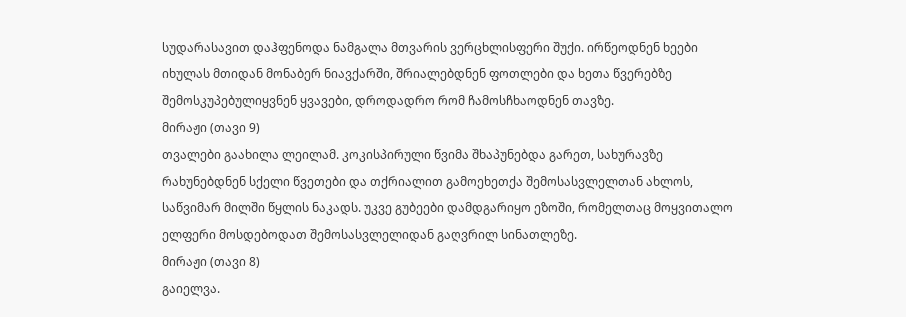სუდარასავით დაჰფენოდა ნამგალა მთვარის ვერცხლისფერი შუქი. ირწეოდნენ ხეები იხულას მთიდან მონაბერ ნიავქარში, შრიალებდნენ ფოთლები და ხეთა წვერებზე შემოსკუპებულიყვნენ ყვავები, დროდადრო რომ ჩამოსჩხაოდნენ თავზე.
მირაჟი (თავი 9)
თვალები გაახილა ლეილამ. კოკისპირული წვიმა შხაპუნებდა გარეთ, სახურავზე რახუნებდნენ სქელი წვეთები და თქრიალით გამოეხეთქა შემოსასვლელთან ახლოს, საწვიმარ მილში წყლის ნაკადს. უკვე გუბეები დამდგარიყო ეზოში, რომელთაც მოყვითალო ელფერი მოსდებოდათ შემოსასვლელიდან გაღვრილ სინათლეზე.
მირაჟი (თავი 8)
გაიელვა.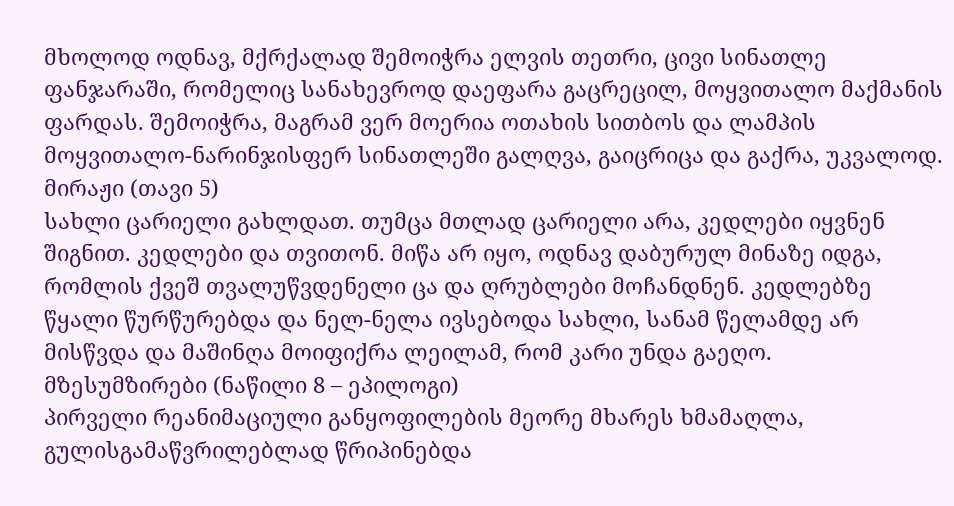მხოლოდ ოდნავ, მქრქალად შემოიჭრა ელვის თეთრი, ცივი სინათლე ფანჯარაში, რომელიც სანახევროდ დაეფარა გაცრეცილ, მოყვითალო მაქმანის ფარდას. შემოიჭრა, მაგრამ ვერ მოერია ოთახის სითბოს და ლამპის მოყვითალო-ნარინჯისფერ სინათლეში გალღვა, გაიცრიცა და გაქრა, უკვალოდ.
მირაჟი (თავი 5)
სახლი ცარიელი გახლდათ. თუმცა მთლად ცარიელი არა, კედლები იყვნენ შიგნით. კედლები და თვითონ. მიწა არ იყო, ოდნავ დაბურულ მინაზე იდგა, რომლის ქვეშ თვალუწვდენელი ცა და ღრუბლები მოჩანდნენ. კედლებზე წყალი წურწურებდა და ნელ-ნელა ივსებოდა სახლი, სანამ წელამდე არ მისწვდა და მაშინღა მოიფიქრა ლეილამ, რომ კარი უნდა გაეღო.
მზესუმზირები (ნაწილი 8 – ეპილოგი)
პირველი რეანიმაციული განყოფილების მეორე მხარეს ხმამაღლა, გულისგამაწვრილებლად წრიპინებდა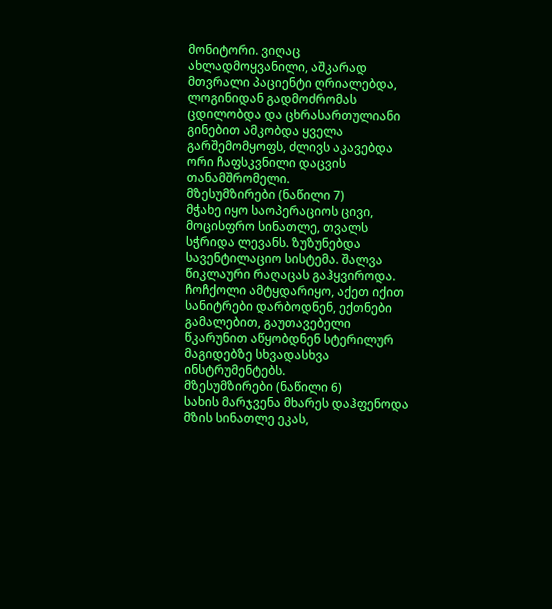მონიტორი. ვიღაც ახლადმოყვანილი, აშკარად მთვრალი პაციენტი ღრიალებდა, ლოგინიდან გადმოძრომას ცდილობდა და ცხრასართულიანი გინებით ამკობდა ყველა გარშემომყოფს, ძლივს აკავებდა ორი ჩაფსკვნილი დაცვის თანამშრომელი.
მზესუმზირები (ნაწილი 7)
მჭახე იყო საოპერაციოს ცივი, მოცისფრო სინათლე, თვალს სჭრიდა ლევანს. ზუზუნებდა სავენტილაციო სისტემა. შალვა წიკლაური რაღაცას გაჰყვიროდა. ჩოჩქოლი ამტყდარიყო, აქეთ იქით სანიტრები დარბოდნენ, ექთნები გამალებით, გაუთავებელი წკარუნით აწყობდნენ სტერილურ მაგიდებზე სხვადასხვა ინსტრუმენტებს.
მზესუმზირები (ნაწილი 6)
სახის მარჯვენა მხარეს დაჰფენოდა მზის სინათლე ეკას,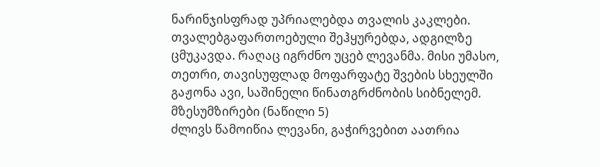ნარინჯისფრად უპრიალებდა თვალის კაკლები. თვალებგაფართოებული შეჰყურებდა, ადგილზე ცმუკავდა. რაღაც იგრძნო უცებ ლევანმა. მისი უმასო, თეთრი, თავისუფლად მოფარფატე შვების სხეულში გაჟონა ავი, საშინელი წინათგრძნობის სიბნელემ.
მზესუმზირები (ნაწილი 5)
ძლივს წამოიწია ლევანი, გაჭირვებით აათრია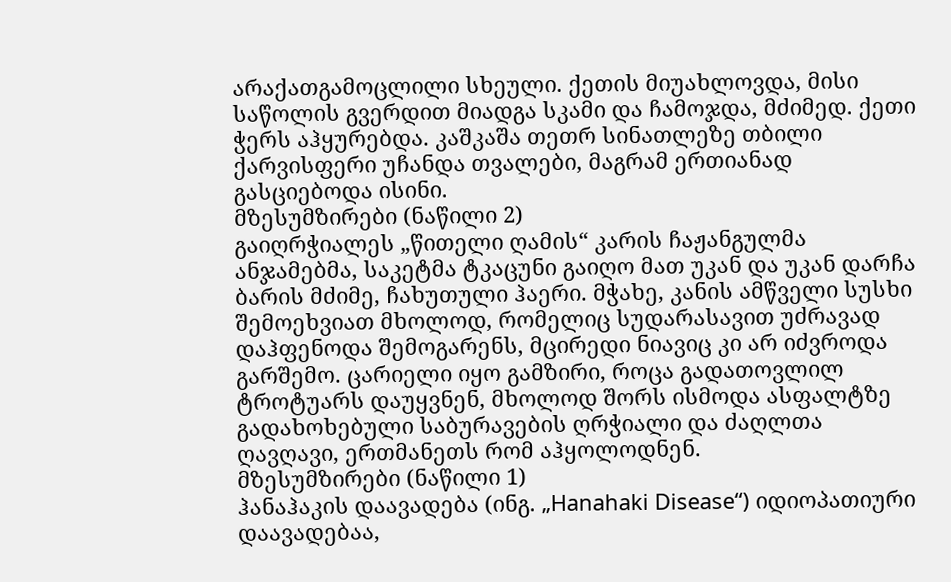არაქათგამოცლილი სხეული. ქეთის მიუახლოვდა, მისი საწოლის გვერდით მიადგა სკამი და ჩამოჯდა, მძიმედ. ქეთი ჭერს აჰყურებდა. კაშკაშა თეთრ სინათლეზე თბილი ქარვისფერი უჩანდა თვალები, მაგრამ ერთიანად გასციებოდა ისინი.
მზესუმზირები (ნაწილი 2)
გაიღრჭიალეს „წითელი ღამის“ კარის ჩაჟანგულმა ანჯამებმა, საკეტმა ტკაცუნი გაიღო მათ უკან და უკან დარჩა ბარის მძიმე, ჩახუთული ჰაერი. მჭახე, კანის ამწველი სუსხი შემოეხვიათ მხოლოდ, რომელიც სუდარასავით უძრავად დაჰფენოდა შემოგარენს, მცირედი ნიავიც კი არ იძვროდა გარშემო. ცარიელი იყო გამზირი, როცა გადათოვლილ ტროტუარს დაუყვნენ, მხოლოდ შორს ისმოდა ასფალტზე გადახოხებული საბურავების ღრჭიალი და ძაღლთა ღავღავი, ერთმანეთს რომ აჰყოლოდნენ.
მზესუმზირები (ნაწილი 1)
ჰანაჰაკის დაავადება (ინგ. „Hanahaki Disease“) იდიოპათიური დაავადებაა,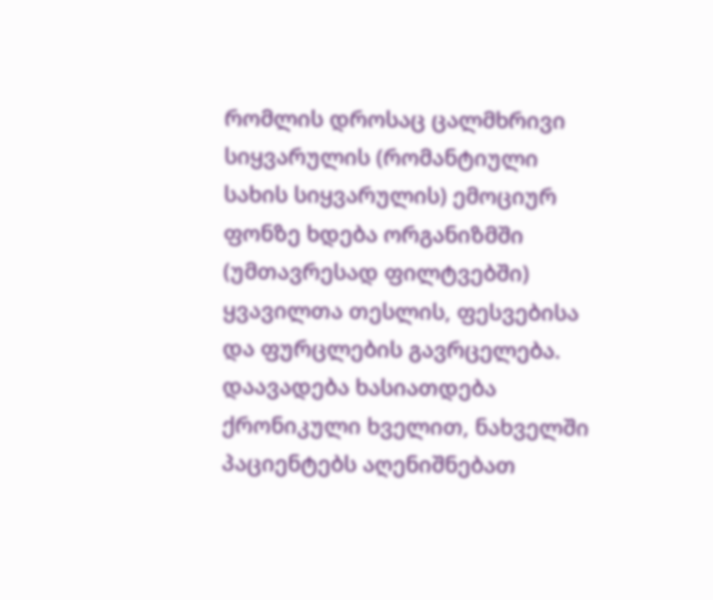რომლის დროსაც ცალმხრივი სიყვარულის (რომანტიული სახის სიყვარულის) ემოციურ ფონზე ხდება ორგანიზმში (უმთავრესად ფილტვებში) ყვავილთა თესლის, ფესვებისა და ფურცლების გავრცელება. დაავადება ხასიათდება ქრონიკული ხველით, ნახველში პაციენტებს აღენიშნებათ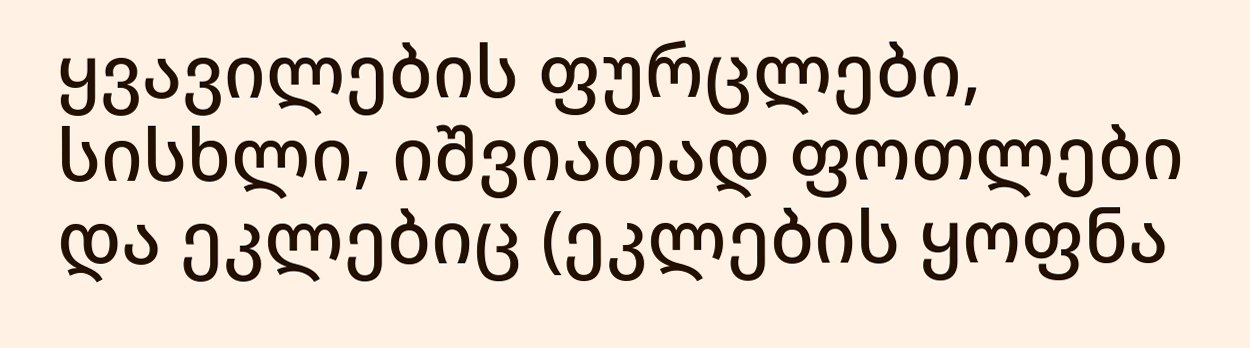ყვავილების ფურცლები, სისხლი, იშვიათად ფოთლები და ეკლებიც (ეკლების ყოფნა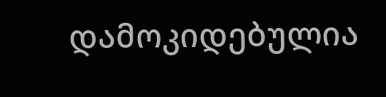დამოკიდებულია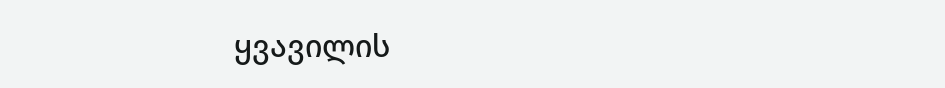ყვავილის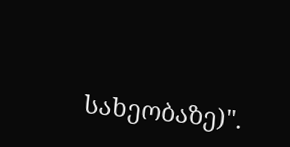სახეობაზე)".